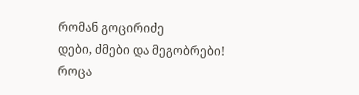რომან გოცირიძე
დები, ძმები და მეგობრები!
როცა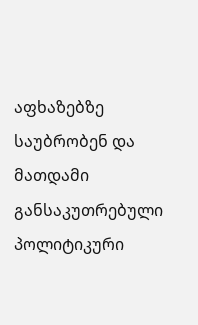აფხაზებზე საუბრობენ და მათდამი განსაკუთრებული პოლიტიკური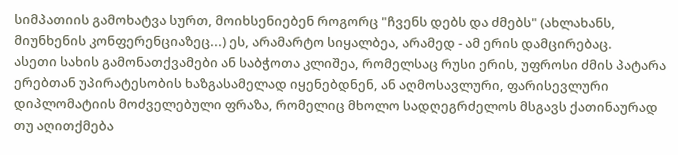სიმპათიის გამოხატვა სურთ, მოიხსენიებენ როგორც "ჩვენს დებს და ძმებს" (ახლახანს, მიუნხენის კონფერენციაზეც...) ეს, არამარტო სიყალბეა, არამედ - ამ ერის დამცირებაც.
ასეთი სახის გამონათქვამები ან საბჭოთა კლიშეა, რომელსაც რუსი ერის, უფროსი ძმის პატარა ერებთან უპირატესობის ხაზგასამელად იყენებდნენ, ან აღმოსავლური, ფარისევლური დიპლომატიის მოძველებული ფრაზა, რომელიც მხოლო სადღეგრძელოს მსგავს ქათინაურად თუ აღითქმება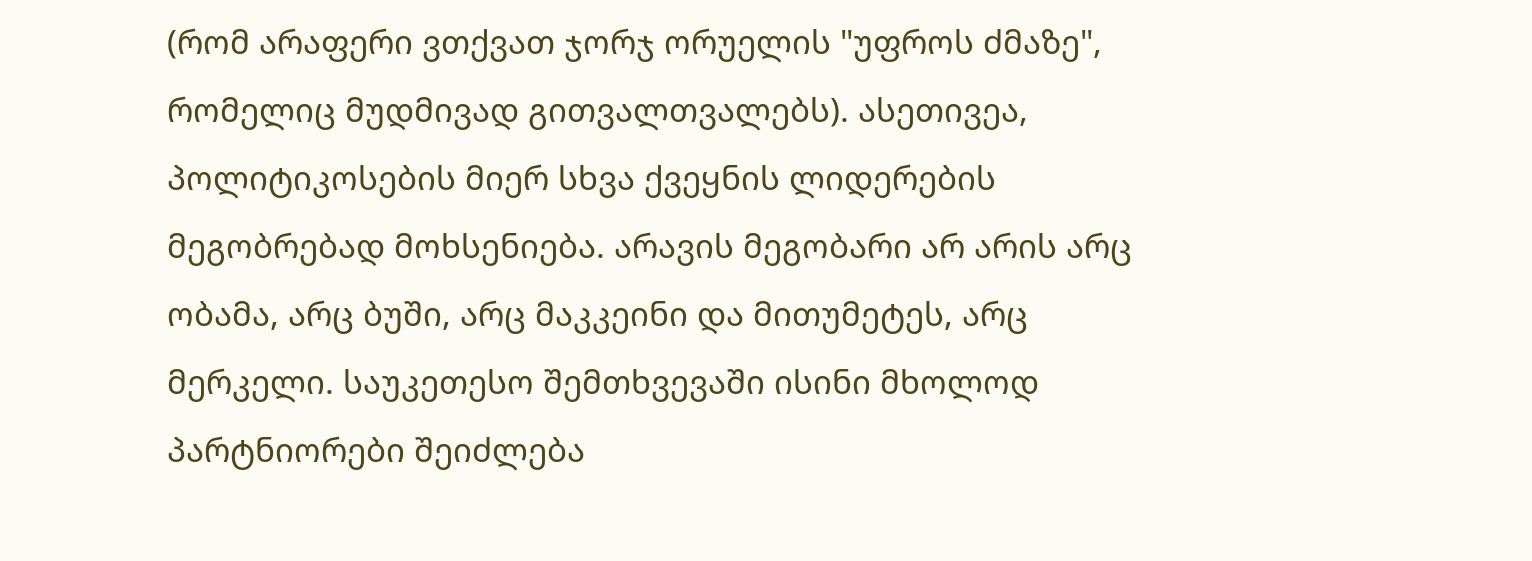(რომ არაფერი ვთქვათ ჯორჯ ორუელის "უფროს ძმაზე", რომელიც მუდმივად გითვალთვალებს). ასეთივეა, პოლიტიკოსების მიერ სხვა ქვეყნის ლიდერების მეგობრებად მოხსენიება. არავის მეგობარი არ არის არც ობამა, არც ბუში, არც მაკკეინი და მითუმეტეს, არც მერკელი. საუკეთესო შემთხვევაში ისინი მხოლოდ პარტნიორები შეიძლება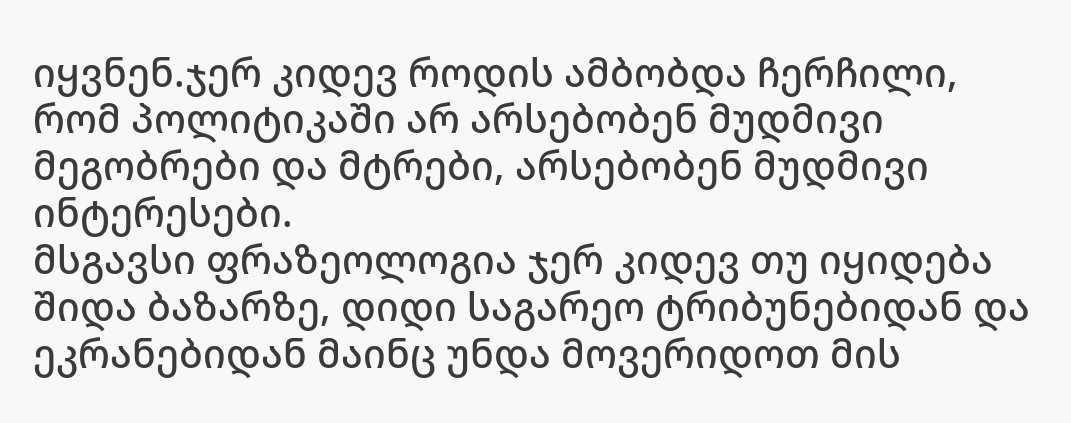იყვნენ.ჯერ კიდევ როდის ამბობდა ჩერჩილი, რომ პოლიტიკაში არ არსებობენ მუდმივი მეგობრები და მტრები, არსებობენ მუდმივი ინტერესები.
მსგავსი ფრაზეოლოგია ჯერ კიდევ თუ იყიდება შიდა ბაზარზე, დიდი საგარეო ტრიბუნებიდან და ეკრანებიდან მაინც უნდა მოვერიდოთ მის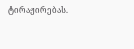ტირაჟირებას.